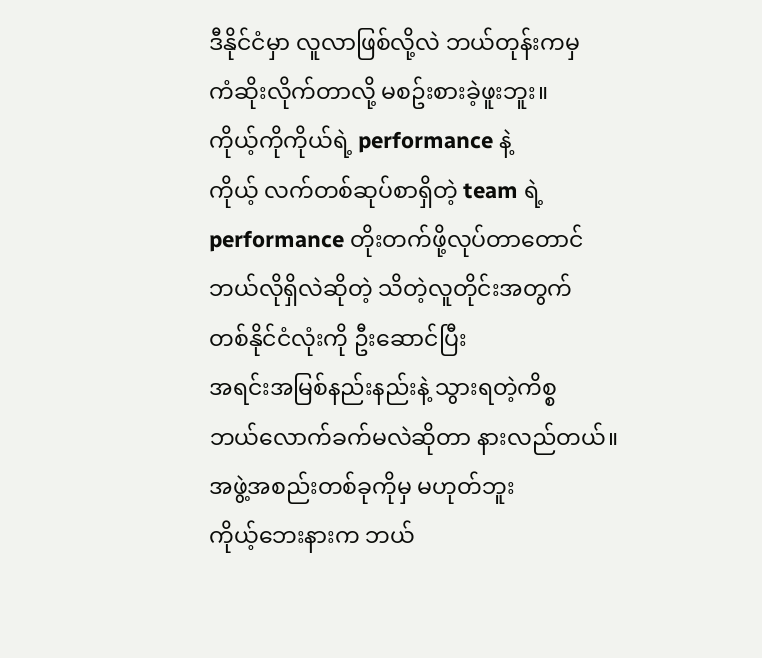ဒီနိုင်ငံမှာ လူလာဖြစ်လို့လဲ ဘယ်တုန်းကမှ
ကံဆိုးလိုက်တာလို့ မစဥ်းစားခဲ့ဖူးဘူး။
ကိုယ့်ကိုကိုယ်ရဲ့ performance နဲ့
ကိုယ့် လက်တစ်ဆုပ်စာရှိတဲ့ team ရဲ့
performance တိုးတက်ဖို့လုပ်တာတောင်
ဘယ်လိုရှိလဲဆိုတဲ့ သိတဲ့လူတိုင်းအတွက်
တစ်နိုင်ငံလုံးကို ဦးဆောင်ပြီး
အရင်းအမြစ်နည်းနည်းနဲ့ သွားရတဲ့ကိစ္စ
ဘယ်လောက်ခက်မလဲဆိုတာ နားလည်တယ်။
အဖွဲ့အစည်းတစ်ခုကိုမှ မဟုတ်ဘူး
ကိုယ့်ဘေးနားက ဘယ်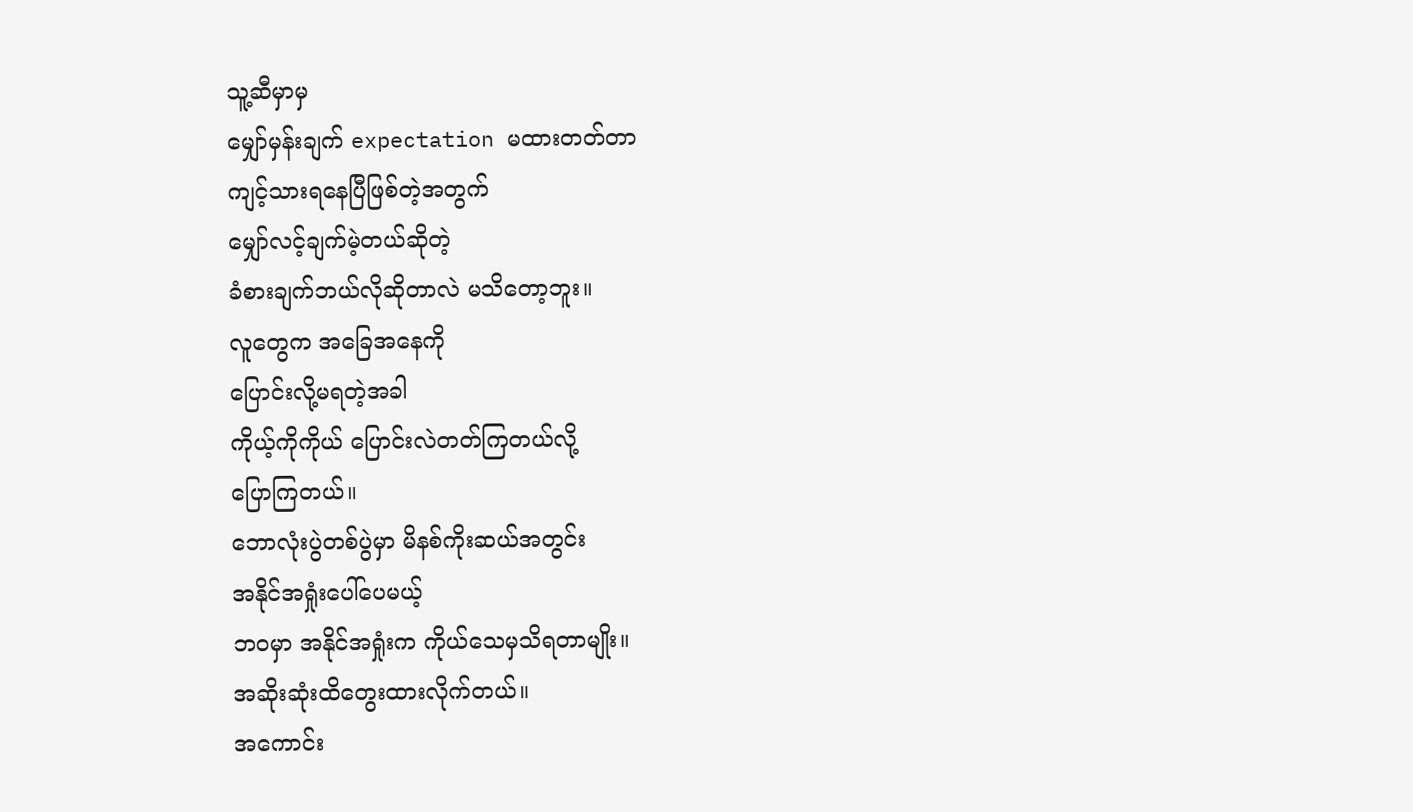သူ့ဆီမှာမှ
မျှော်မှန်းချက် expectation မထားတတ်တာ
ကျင့်သားရနေပြီဖြစ်တဲ့အတွက်
မျှော်လင့်ချက်မဲ့တယ်ဆိုတဲ့
ခံစားချက်ဘယ်လိုဆိုတာလဲ မသိတော့ဘူး။
လူတွေက အခြေအနေကို
ပြောင်းလို့မရတဲ့အခါ
ကိုယ့်ကိုကိုယ် ပြောင်းလဲတတ်ကြတယ်လို့
ပြောကြတယ်။
ဘောလုံးပွဲတစ်ပွဲမှာ မိနစ်ကိုးဆယ်အတွင်း
အနိုင်အရှုံးပေါ်ပေမယ့်
ဘဝမှာ အနိုင်အရှုံးက ကိုယ်သေမှသိရတာမျိုး။
အဆိုးဆုံးထိတွေးထားလိုက်တယ်။
အကောင်း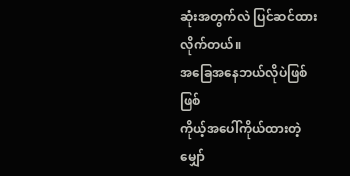ဆုံးအတွက်လဲ ပြင်ဆင်ထားလိုက်တယ်။
အခြေအနေဘယ်လိုပဲဖြစ်ဖြစ်
ကိုယ့်အပေါ်ကိုယ်ထားတဲ့ မျှော်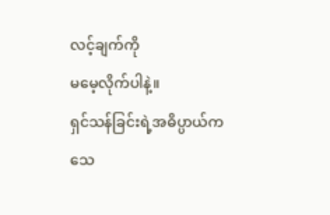လင့်ချက်ကို
မမေ့လိုက်ပါနဲ့။
ရှင်သန်ခြင်းရဲ့အဓိပ္ပာယ်က
သေ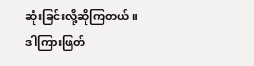ဆုံးခြင်းလို့ဆိုကြတယ်။
ဒါကြားဖြတ်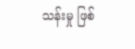သန်းမှု ဖြစ်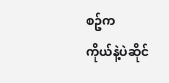စဥ်က
ကိုယ်နဲ့ပဲဆိုင်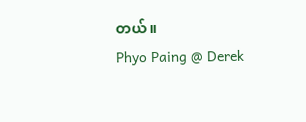တယ်။
Phyo Paing @ Derek